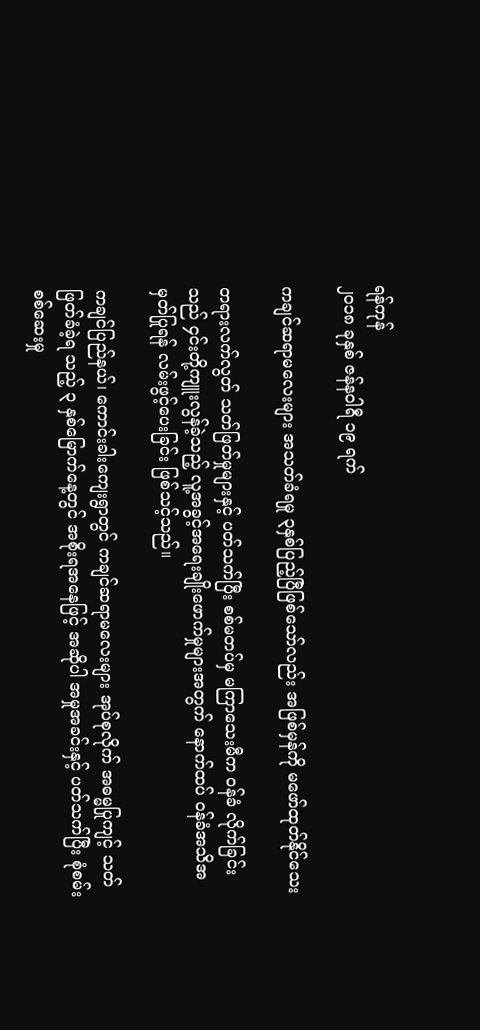ရန်ကုန်
၂၀၁၈ ခုနှစ် ဇန်နဝါရီ ၁၉ ရက်

ကချင်ဆရာမလေးများ အသတ်ခံရမှု ၃နှစ်ပြည့်ပြီဖြစ်သော်လည်း အဖြစ်မှန်ကို မဖော်ထုတ်နိုင်သေး

တရားလက်လွတ် သတ်ဖြတ်မှုများနှင့် ပတ်သက်ပြီး စစ်မတပ်မှ မကြာသေးမီက ဝန်ခံ လိုက်ခြင်းသည် ၄င်းတို့ကျူးလွန်ခဲ့သည့် လူ့အခွင့်အရေးချိုးဖောက်မှုများအတွက် နောက်ထပ် ဝန်ခံအသိအမှတ်ပြုရန် လမ်းဖွင့်ပေးခြင်း ဖြစ်သင့်သည်။

ကချင်ပြည်နယ်၊ ကောင်းခါးကျေးရွာတွင် ကချင်ဆရာမလေးများ အုပ်စုလိုက် အဓမ္မပြုကျင့် သတ်ဖြတ်ခံခဲ့ရ သည့် ၃ နှစ်မြောက်နေ့တွင် အစိုးရအနေဖြင့် အဆိုပါ အမှုအခင်းနှင့် ပတ်သက်ပြီး စုံစမ်းစစ်ဆေးမှု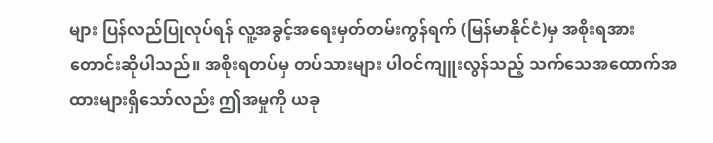များ ပြန်လည်ပြုလုပ်ရန် လူ့အခွင့်အရေးမှတ်တမ်းကွန်ရက် (မြန်မာနိုင်ငံ)မှ အစိုးရအား တောင်းဆိုပါသည်။ အစိုးရတပ်မှ တပ်သားများ ပါဝင်ကျူးလွန်သည့် သက်သေအထောက်အထားများရှိသော်လည်း ဤအမှုကို ယခု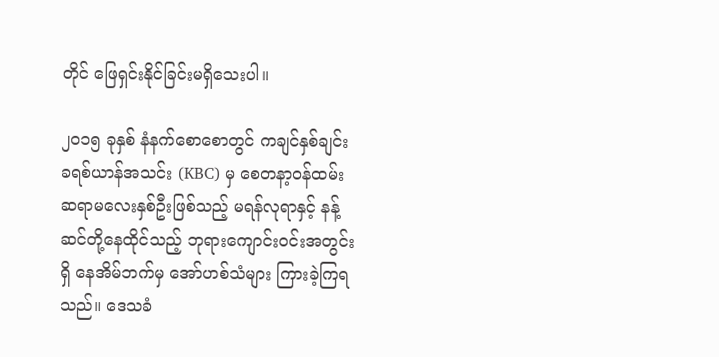တိုင် ဖြေရှင်းနိုင်ခြင်းမရှိသေးပါ။

၂၀၁၅ ခုနှစ် နံနက်စောစောတွင် ကချင်နှစ်ချင်းခရစ်ယာန်အသင်း (KBC) မှ စေတနာ့ဝန်ထမ်း ဆရာမလေးနှစ်ဦးဖြစ်သည့် မရန်လုရာနှင့် နန့်ဆင်တို့နေထိုင်သည့် ဘုရားကျောင်းဝင်းအတွင်းရှိ နေအိမ်ဘက်မှ အော်ဟစ်သံများ ကြားခဲ့ကြရသည်။ ဒေသခံ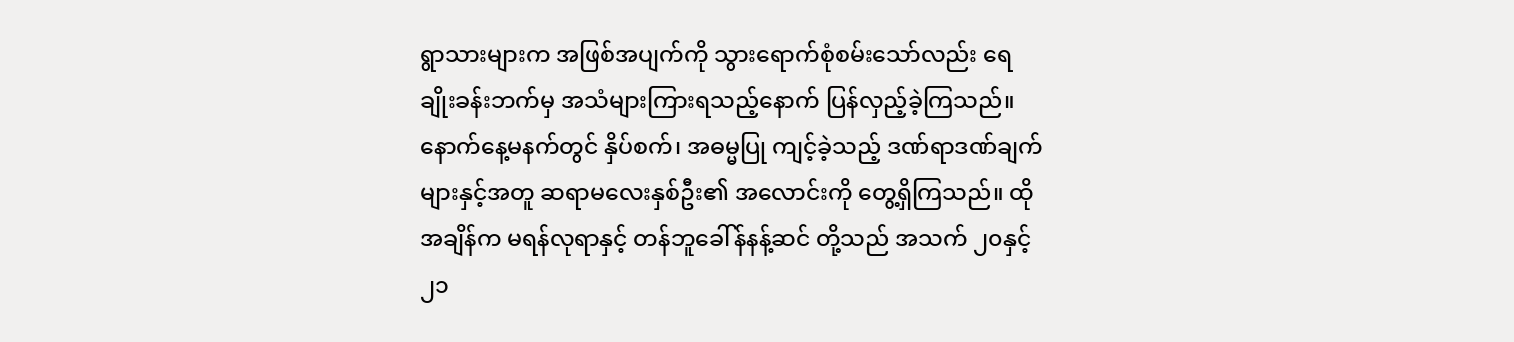ရွာသားများက အဖြစ်အပျက်ကို သွားရောက်စုံစမ်းသော်လည်း ရေချိုးခန်းဘက်မှ အသံများကြားရသည့်နောက် ပြန်လှည့်ခဲ့ကြသည်။ နောက်နေ့မနက်တွင် နှိပ်စက်၊ အဓမ္မပြု ကျင့်ခဲ့သည့် ဒဏ်ရာဒဏ်ချက်များနှင့်အတူ ဆရာမလေးနှစ်ဦး၏ အလောင်းကို တွေ့ရှိကြသည်။ ထိုအချိန်က မရန်လုရာနှင့် တန်ဘူခေါ်န်နန့်ဆင် တို့သည် အသက် ၂၀နှင့် ၂၁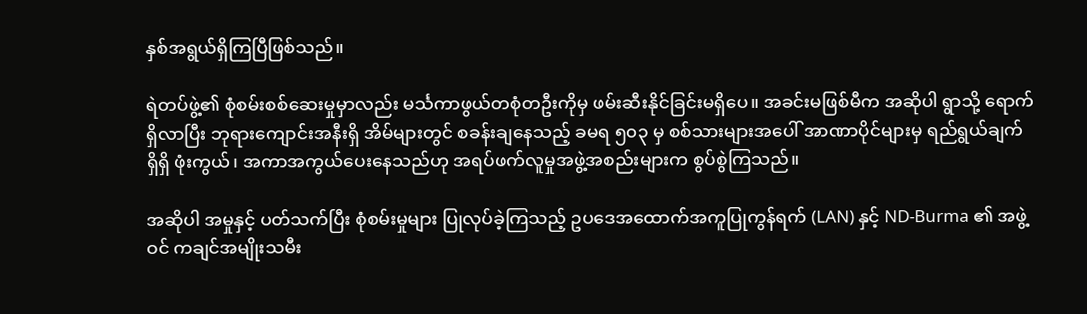နှစ်အရွယ်ရှိကြပြီဖြစ်သည်။

ရဲတပ်ဖွဲ့၏ စုံစမ်းစစ်ဆေးမှုမှာလည်း မင်္သကာဖွယ်တစုံတဦးကိုမှ ဖမ်းဆီးနိုင်ခြင်းမရှိပေ။ အခင်းမဖြစ်မီက အဆိုပါ ရွာသို့ ရောက်ရှိလာပြီး ဘုရားကျောင်းအနီးရှိ အိမ်များတွင် စခန်းချနေသည့် ခမရ ၅၀၃ မှ စစ်သားများအပေါ် အာဏာပိုင်များမှ ရည်ရွယ်ချက်ရှိရှိ ဖုံးကွယ်၊ အကာအကွယ်ပေးနေသည်ဟု အရပ်ဖက်လူမှုအဖွဲ့အစည်းများက စွပ်စွဲကြသည်။

အဆိုပါ အမှုနှင့် ပတ်သက်ပြီး စုံစမ်းမှုများ ပြုလုပ်ခဲ့ကြသည့် ဥပဒေအထောက်အကူပြုကွန်ရက် (LAN) နှင့် ND-Burma ၏ အဖွဲ့ဝင် ကချင်အမျိုးသမီး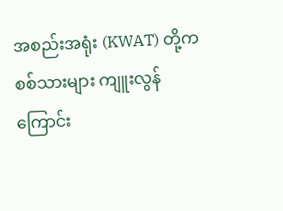အစည်းအရုံး (KWAT) တို့က စစ်သားများ ကျူးလွန်ကြောင်း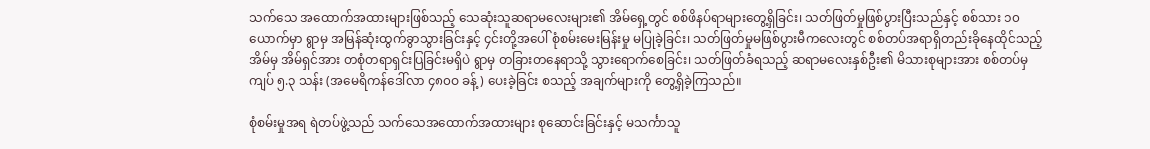သက်သေ အထောက်အထားများဖြစ်သည့် သေဆုံးသူဆရာမလေးများ၏ အိမ်ရှေ့တွင် စစ်ဖိနပ်ရာများတွေ့ရှိခြင်း၊ သတ်ဖြတ်မှုဖြစ်ပွားပြီးသည်နှင့် စစ်သား ၁၀ ယောက်မှာ ရွာမှ အမြန်ဆုံးထွက်ခွာသွားခြင်းနှင့် ၄င်းတို့အပေါ် စုံစမ်းမေးမြန်းမှု မပြုခဲ့ခြင်း၊ သတ်ဖြတ်မှုမဖြစ်ပွားမီကလေးတွင် စစ်တပ်အရာရှိတည်းခိုနေထိုင်သည့် အိမ်မှ အိမ်ရှင်အား တစုံတရာရှင်းပြခြင်းမရှိပဲ ရွာမှ တခြားတနေရာသို့ သွားရောက်စေခြင်း၊ သတ်ဖြတ်ခံရသည့် ဆရာမလေးနှစ်ဦး၏ မိသားစုများအား စစ်တပ်မှ ကျပ် ၅.၃ သန်း (အမေရိကန်ဒေါ်လာ ၄၈၀ဝ ခန့်) ပေးခဲ့ခြင်း စသည့် အချက်များကို တွေ့ရှိခဲ့ကြသည်။

စုံစမ်းမှုအရ ရဲတပ်ဖွဲ့သည် သက်သေအထောက်အထားများ စုဆောင်းခြင်းနှင့် မသင်္ကာသူ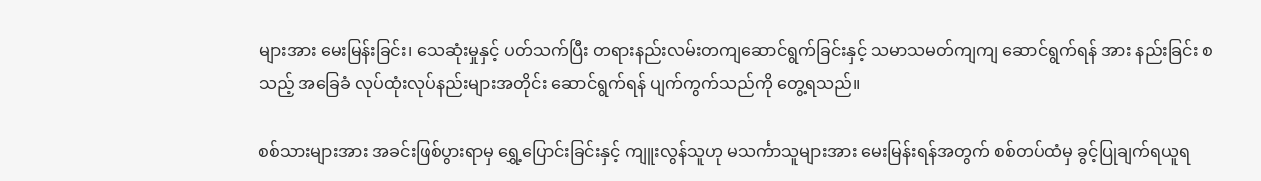များအား မေးမြန်းခြင်း၊ သေဆုံးမှုနှင့် ပတ်သက်ပြီး တရားနည်းလမ်းတကျဆောင်ရွက်ခြင်းနှင့် သမာသမတ်ကျကျ ဆောင်ရွက်ရန် အား နည်းခြင်း စသည့် အခြေခံ လုပ်ထုံးလုပ်နည်းများအတိုင်း ဆောင်ရွက်ရန် ပျက်ကွက်သည်ကို တွေ့ရသည်။

စစ်သားများအား အခင်းဖြစ်ပွားရာမှ ရွှေ့ပြောင်းခြင်းနှင့် ကျူးလွန်သူဟု မသင်္ကာသူများအား မေးမြန်းရန်အတွက် စစ်တပ်ထံမှ ခွင့်ပြုချက်ရယူရ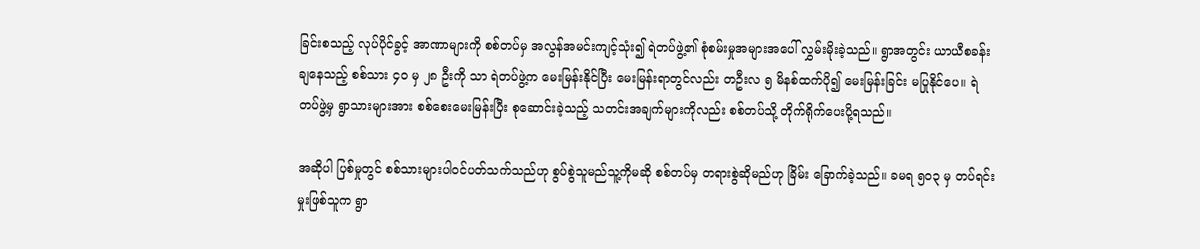ခြင်းစသည့် လုပ်ပိုင်ခွင့် အာဏာများကို စစ်တပ်မှ အလွန်အမင်းကျင့်သုံး၍ ရဲတပ်ဖွဲ့၏ စုံစမ်းမှုအများအပေါ် လွှမ်းမိုးခဲ့သည်။ ရွာအတွင်း ယာယီစခန်းချနေသည့် စစ်သား ၄၀ မှ ၂၈ ဦးကို သာ ရဲတပ်ဖွဲ့က မေးမြန်းနိုင်ပြီး မေးမြန်းရာတွင်လည်း တဦးလ ၅ မိနစ်ထက်ပို၍ မေးမြန်းခြင်း မပြုနိုင်ပေ။ ရဲတပ်ဖွဲ့မှ ရွာသားများအား စစ်စေးမေးမြန်းပြီး စုဆောင်းခဲ့သည့် သတင်းအချက်များကိုလည်း စစ်တပ်သို့ တိုက်ရိုက်ပေးပို့ရသည်။

အဆိုပါ ပြစ်မှုတွင် စစ်သားများပါဝင်ပတ်သက်သည်ဟု စွပ်စွဲသူမည်သူ့ကိုမဆို စစ်တပ်မှ တရားစွဲဆိုမည်ဟု ခြိမ်း ခြောက်ခဲ့သည်။ ခမရ ၅၀၃ မှ တပ်ရင်းမှုးဖြစ်သူက ရွာ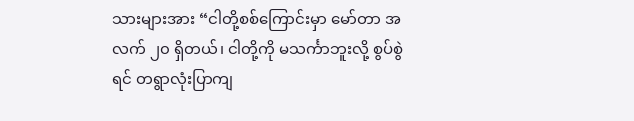သားများအား “ငါတို့စစ်ကြောင်းမှာ မော်တာ အလက် ၂၀ ရှိတယ်၊ ငါတို့ကို မသင်္ကာဘူးလို့ စွပ်စွဲရင် တရွာလုံးပြာကျ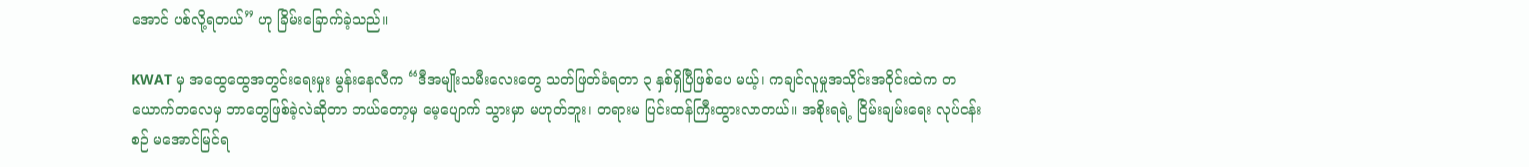အောင် ပစ်လို့ရတယ်” ဟု ခြိမ်းခြောက်ခဲ့သည်။

KWAT မှ အထွေထွေအတွင်းရေးမှုး မွန်းနေလီက “ဒီအမျိုးသမီးလေးတွေ သတ်ဖြတ်ခံရတာ ၃ နှစ်ရှိပြီဖြစ်ပေ မယ့်၊ ကချင်လူမှုအသိုင်းအဝိုင်းထဲက တယောက်တလေမှ ဘာတွေဖြစ်ခဲ့လဲဆိုတာ ဘယ်တော့မှ မေ့ပျောက် သွားမှာ မဟုတ်ဘူး၊ တရားမ ပြင်းထန်ကြီးထွားလာတယ်။ အစိုးရရဲ့ ငြိမ်းချမ်းရေး လုပ်ငန်းစဉ် မအောင်မြင်ရ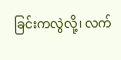ခြင်းကလွဲလို့၊ လက်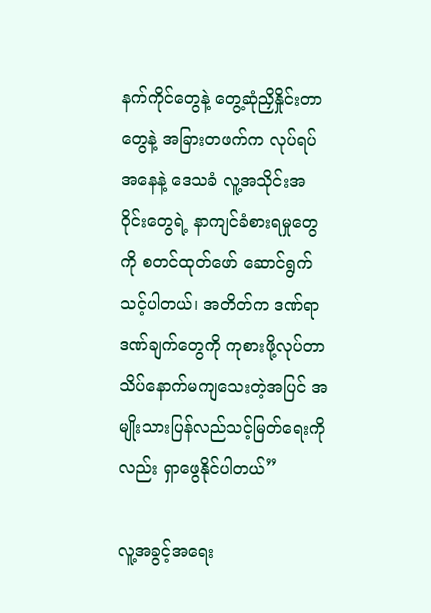နက်ကိုင်တွေနဲ့ တွေ့ဆုံညှိနှိုင်းတာတွေနဲ့ အခြားတဖက်က လုပ်ရပ် အနေနဲ့ ဒေသခံ လူ့အသိုင်းအဝိုင်းတွေရဲ့ နာကျင်ခံစားရမှုတွေကို စတင်ထုတ်ဖော် ဆောင်ရွက်သင့်ပါတယ်၊ အတိတ်က ဒဏ်ရာဒဏ်ချက်တွေကို ကုစားဖို့လုပ်တာ သိပ်နောက်မကျသေးတဲ့အပြင် အမျိုးသားပြန်လည်သင့်မြတ်ရေးကိုလည်း ရှာဖွေနိုင်ပါတယ်”

လူ့အခွင့်အရေး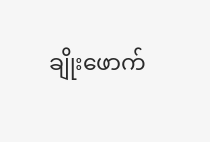ချိုးဖောက်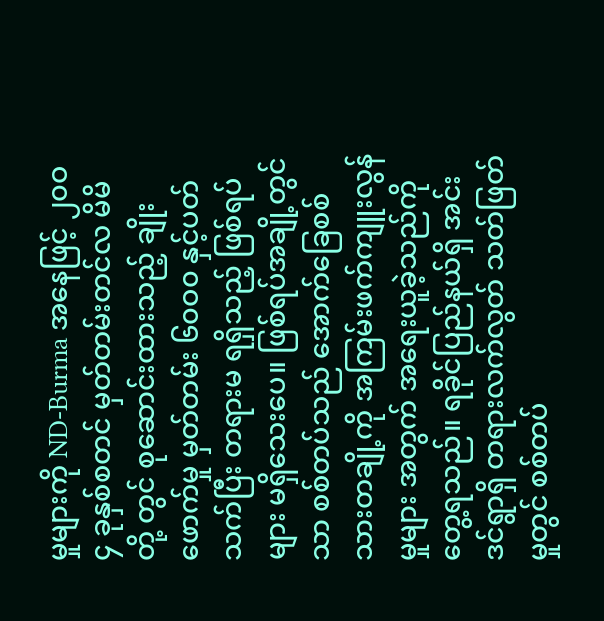မှုများကို ND-Burma အနေဖြင့် ၂၀ဝ၄ ခုနှစ်စတင် မှတ်တမ်းတင်လ မိမိတို့ တွင် စုဆောင်းထားသည့် ချိုးဖောက်မှု မှတ်တမ်း ၆၀ဝ၀ နှင့်ပတ်သက်ပြီး တရားမ ရရှိသည့် ဖြစ်ရပ်များ မရှိသေးပေ။ ဖြစ်ရပ်အချို့တွင်သာ စစ်တပ်သည် အောက်ခြေစစ်သားတချို့ကို အကြမ်းဖက်ကျူးလွန်မှုများ အတွက် အရေးယူခဲ့သည်ကိုတွေ့ရသည်။ ရခိုင်ပြည်နယ်ရှိ အင်းဒင်ရွာရှိ တရားလက်လွတ် သတ်ဖြတ်မှုတွင် စစ်တပ်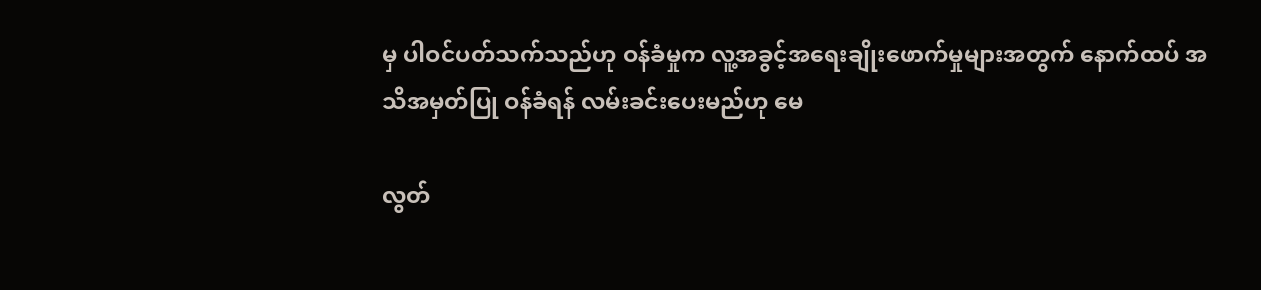မှ ပါဝင်ပတ်သက်သည်ဟု ဝန်ခံမှုက လူ့အခွင့်အရေးချိုးဖောက်မှုများအတွက် နောက်ထပ် အသိအမှတ်ပြု ဝန်ခံရန် လမ်းခင်းပေးမည်ဟု မေ

လွတ်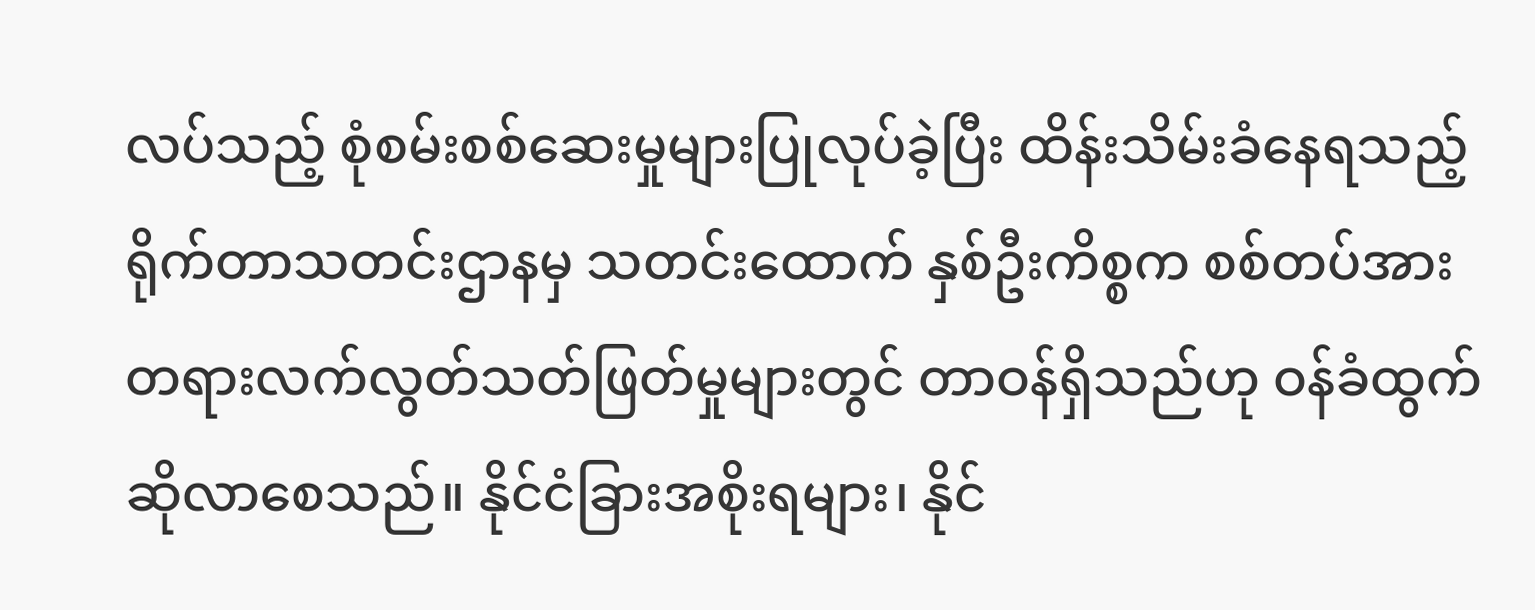လပ်သည့် စုံစမ်းစစ်ဆေးမှုများပြုလုပ်ခဲ့ပြီး ထိန်းသိမ်းခံနေရသည့် ရိုက်တာသတင်းဌာနမှ သတင်းထောက် နှစ်ဦးကိစ္စက စစ်တပ်အား တရားလက်လွတ်သတ်ဖြတ်မှုများတွင် တာဝန်ရှိသည်ဟု ဝန်ခံထွက်ဆိုလာစေသည်။ နိုင်ငံခြားအစိုးရများ၊ နိုင်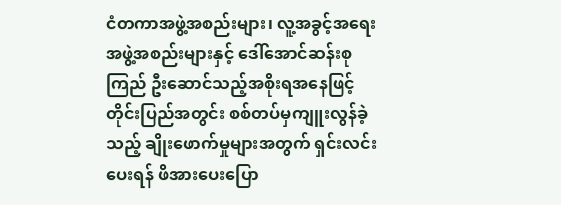ငံတကာအဖွဲ့အစည်းများ၊ လူ့အခွင့်အရေးအဖွဲ့အစည်းများနှင့် ဒေါ်အောင်ဆန်းစုကြည် ဦးဆောင်သည့်အစိုးရအနေဖြင့် တိုင်းပြည်အတွင်း စစ်တပ်မှကျူးလွန်ခဲ့သည့် ချိုးဖောက်မှုများအတွက် ရှင်းလင်းပေးရန် ဖိအားပေးပြော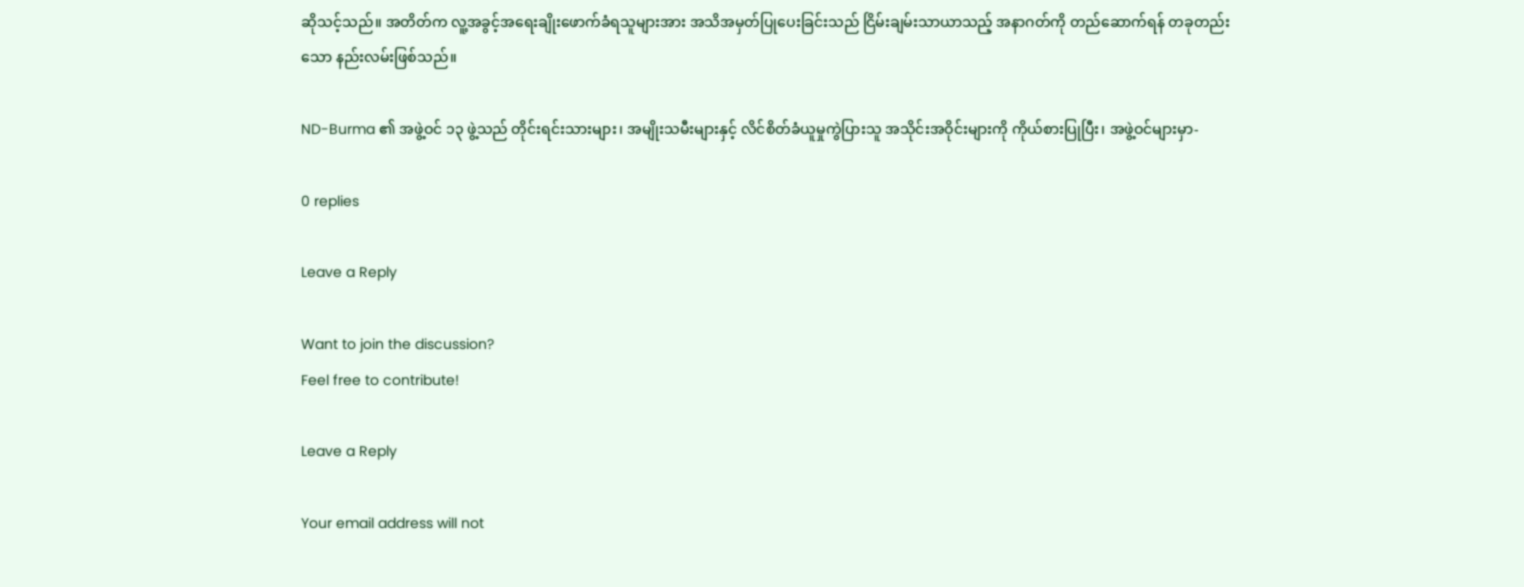ဆိုသင့်သည်။ အတိတ်က လူ့အခွင့်အရေးချိုးဖောက်ခံရသူများအား အသိအမှတ်ပြုပေးခြင်းသည် ငြိမ်းချမ်းသာယာသည့် အနာဂတ်ကို တည်ဆောက်ရန် တခုတည်းသော နည်းလမ်းဖြစ်သည်။

ND-Burma ၏ အဖွဲ့ဝင် ၁၃ ဖွဲ့သည် တိုင်းရင်းသားများ၊ အမျိုးသမီးများနှင့် လိင်စိတ်ခံယူမှုကွဲပြားသူ အသိုင်းအဝိုင်းများကို ကိုယ်စားပြုပြီး၊ အဖွဲ့ဝင်များမှာ-

0 replies

Leave a Reply

Want to join the discussion?
Feel free to contribute!

Leave a Reply

Your email address will not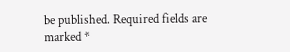be published. Required fields are marked *